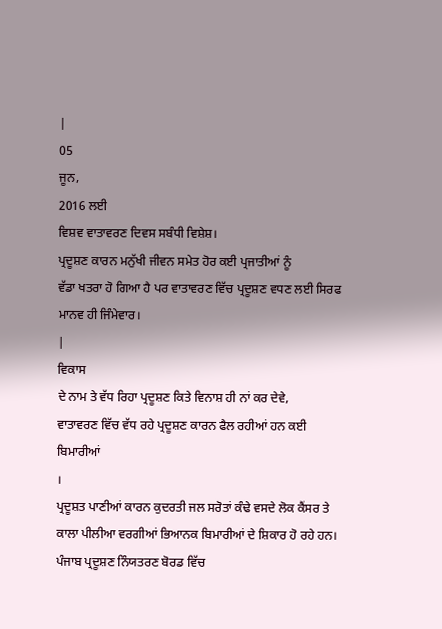|
05
ਜੂਨ,
2016 ਲਈ
ਵਿਸ਼ਵ ਵਾਤਾਵਰਣ ਦਿਵਸ ਸਬੰਧੀ ਵਿਸ਼ੇਸ਼।
ਪ੍ਰਦੂਸ਼ਣ ਕਾਰਨ ਮਨੁੱਖੀ ਜੀਵਨ ਸਮੇਤ ਹੋਰ ਕਈ ਪ੍ਰਜਾਤੀਆਂ ਨੂੰ
ਵੱਡਾ ਖਤਰਾ ਹੋ ਗਿਆ ਹੈ ਪਰ ਵਾਤਾਵਰਣ ਵਿੱਚ ਪ੍ਰਦੂਸ਼ਣ ਵਧਣ ਲਈ ਸਿਰਫ
ਮਾਨਵ ਹੀ ਜਿੰਮੇਵਾਰ।
|
ਵਿਕਾਸ
ਦੇ ਨਾਮ ਤੇ ਵੱਧ ਰਿਹਾ ਪ੍ਰਦੂਸ਼ਣ ਕਿਤੇ ਵਿਨਾਸ਼ ਹੀ ਨਾਂ ਕਰ ਦੇਵੇ,
ਵਾਤਾਵਰਣ ਵਿੱਚ ਵੱਧ ਰਹੇ ਪ੍ਰਦੂਸ਼ਣ ਕਾਰਨ ਫੈਲ ਰਹੀਆਂ ਹਨ ਕਈ ਬਿਮਾਰੀਆਂ
।
ਪ੍ਰਦੂਸ਼ਤ ਪਾਣੀਆਂ ਕਾਰਨ ਕੁਦਰਤੀ ਜਲ ਸਰੋਤਾਂ ਕੰਢੇ ਵਸਦੇ ਲੋਕ ਕੈਂਸਰ ਤੇ
ਕਾਲਾ ਪੀਲੀਆ ਵਰਗੀਆਂ ਭਿਆਨਕ ਬਿਮਾਰੀਆਂ ਦੇ ਸ਼ਿਕਾਰ ਹੋ ਰਹੇ ਹਨ।
ਪੰਜਾਬ ਪ੍ਰਦੂਸ਼ਣ ਨਿੰਯਤਰਣ ਬੋਰਡ ਵਿੱਚ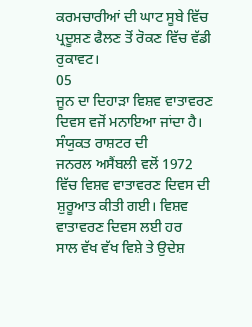ਕਰਮਚਾਰੀਆਂ ਦੀ ਘਾਟ ਸੂਬੇ ਵਿੱਚ
ਪ੍ਰਦੂਸ਼ਣ ਫੈਲਣ ਤੋਂ ਰੋਕਣ ਵਿੱਚ ਵੱਡੀ ਰੁਕਾਵਟ।
05
ਜੂਨ ਦਾ ਦਿਹਾੜਾ ਵਿਸ਼ਵ ਵਾਤਾਵਰਣ ਦਿਵਸ ਵਜੋਂ ਮਨਾਇਆ ਜਾਂਦਾ ਹੈ। ਸੰਯੁਕਤ ਰਾਸ਼ਟਰ ਦੀ
ਜਨਰਲ ਅਸੈਂਬਲੀ ਵਲੋਂ 1972
ਵਿੱਚ ਵਿਸ਼ਵ ਵਾਤਾਵਰਣ ਦਿਵਸ ਦੀ ਸ਼ੁਰੂਆਤ ਕੀਤੀ ਗਈ। ਵਿਸ਼ਵ ਵਾਤਾਵਰਣ ਦਿਵਸ ਲਈ ਹਰ
ਸਾਲ ਵੱਖ ਵੱਖ ਵਿਸ਼ੇ ਤੇ ਉਦੇਸ਼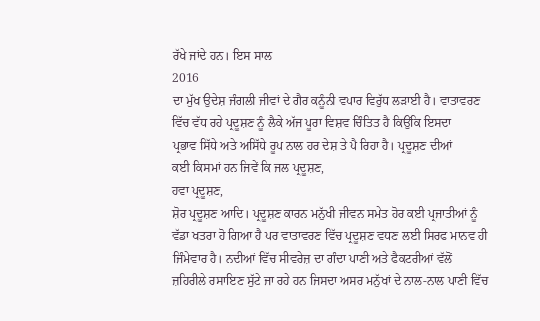ਰੱਖੇ ਜਾਂਦੇ ਹਨ। ਇਸ ਸਾਲ
2016
ਦਾ ਮੁੱਖ ਉਦੇਸ਼ ਜੰਗਲੀ ਜੀਵਾਂ ਦੇ ਗੈਰ ਕਨੂੰਨੀ ਵਪਾਰ ਵਿਰੁੱਧ ਲੜਾਈ ਹੈ। ਵਾਤਾਵਰਣ
ਵਿੱਚ ਵੱਧ ਰਹੇ ਪ੍ਰਦੂਸ਼ਣ ਨੂੰ ਲੈਕੇ ਅੱਜ ਪੂਰਾ ਵਿਸ਼ਵ ਚਿੰਤਿਤ ਹੈ ਕਿਉਂਕਿ ਇਸਦਾ
ਪ੍ਰਭਾਵ ਸਿੱਧੇ ਅਤੇ ਅਸਿੱਧੇ ਰੂਪ ਨਾਲ ਹਰ ਦੇਸ਼ ਤੇ ਪੈ ਰਿਹਾ ਹੈ। ਪ੍ਰਦੂਸ਼ਣ ਦੀਆਂ
ਕਈ ਕਿਸਮਾਂ ਹਨ ਜਿਵੇਂ ਕਿ ਜਲ ਪ੍ਰਦੂਸ਼ਣ,
ਹਵਾ ਪ੍ਰਦੂਸ਼ਣ,
ਸ਼ੋਰ ਪ੍ਰਦੂਸ਼ਣ ਆਦਿ। ਪ੍ਰਦੂਸ਼ਣ ਕਾਰਨ ਮਨੁੱਖੀ ਜੀਵਨ ਸਮੇਤ ਹੋਰ ਕਈ ਪ੍ਰਜਾਤੀਆਂ ਨੂੰ
ਵੱਡਾ ਖਤਰਾ ਹੋ ਗਿਆ ਹੈ ਪਰ ਵਾਤਾਵਰਣ ਵਿੱਚ ਪ੍ਰਦੂਸ਼ਣ ਵਧਣ ਲਈ ਸਿਰਫ ਮਾਨਵ ਹੀ
ਜਿੰਮੇਵਾਰ ਹੈ। ਨਦੀਆਂ ਵਿੱਚ ਸੀਵਰੇਜ਼ ਦਾ ਗੰਦਾ ਪਾਣੀ ਅਤੇ ਫੈਕਟਰੀਆਂ ਵੱਲੋਂ
ਜ਼ਹਿਰੀਲੇ ਰਸਾਇਣ ਸੁੱਟੇ ਜਾ ਰਹੇ ਹਨ ਜਿਸਦਾ ਅਸਰ ਮਨੁੱਖਾਂ ਦੇ ਨਾਲ-ਨਾਲ ਪਾਣੀ ਵਿੱਚ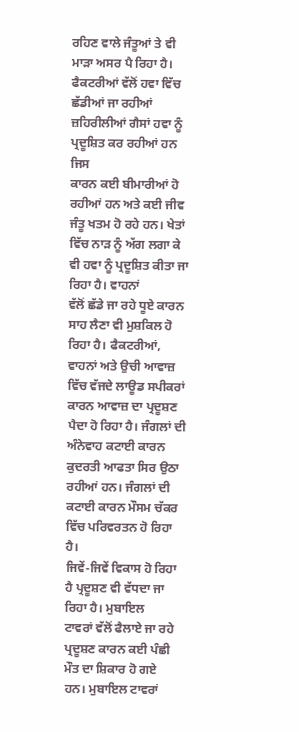ਰਹਿਣ ਵਾਲੇ ਜੰਤੂਆਂ ਤੇ ਵੀ ਮਾੜਾ ਅਸਰ ਪੈ ਰਿਹਾ ਹੈ। ਫੈਕਟਰੀਆਂ ਵੱਲੋਂ ਹਵਾ ਵਿੱਚ
ਛੱਡੀਆਂ ਜਾ ਰਹੀਆਂ ਜ਼ਹਿਰੀਲੀਆਂ ਗੈਸਾਂ ਹਵਾ ਨੂੰ ਪ੍ਰਦੂਸ਼ਿਤ ਕਰ ਰਹੀਆਂ ਹਨ ਜਿਸ
ਕਾਰਨ ਕਈ ਬੀਮਾਰੀਆਂ ਹੋ ਰਹੀਆਂ ਹਨ ਅਤੇ ਕਈ ਜੀਵ ਜੰਤੂ ਖਤਮ ਹੋ ਰਹੇ ਹਨ। ਖੇਤਾਂ
ਵਿੱਚ ਨਾੜ ਨੂੰ ਅੱਗ ਲਗਾ ਕੇ ਵੀ ਹਵਾ ਨੂੰ ਪ੍ਰਦੂਸ਼ਿਤ ਕੀਤਾ ਜਾ ਰਿਹਾ ਹੈ। ਵਾਹਨਾਂ
ਵੱਲੋਂ ਛੱਡੇ ਜਾ ਰਹੇ ਧੂਏ ਕਾਰਨ ਸਾਹ ਲੈਣਾ ਵੀ ਮੁਸ਼ਕਿਲ ਹੋ ਰਿਹਾ ਹੈ। ਫੈਕਟਰੀਆਂ,
ਵਾਹਨਾਂ ਅਤੇ ਉਚੀ ਆਵਾਜ਼ ਵਿੱਚ ਵੱਜਦੇ ਲਾਊਡ ਸਪੀਕਰਾਂ ਕਾਰਨ ਆਵਾਜ਼ ਦਾ ਪ੍ਰਦੂਸ਼ਣ
ਪੈਦਾ ਹੋ ਰਿਹਾ ਹੈ। ਜੰਗਲਾਂ ਦੀ ਅੰਨੇਵਾਹ ਕਟਾਈ ਕਾਰਨ ਕੁਦਰਤੀ ਆਫਤਾ ਸਿਰ ਉਠਾ
ਰਹੀਆਂ ਹਨ। ਜੰਗਲਾਂ ਦੀ ਕਟਾਈ ਕਾਰਨ ਮੌਸਮ ਚੱਕਰ ਵਿੱਚ ਪਰਿਵਰਤਨ ਹੋ ਰਿਹਾ ਹੈ।
ਜਿਵੇਂ-ਜਿਵੇਂ ਵਿਕਾਸ ਹੋ ਰਿਹਾ ਹੈ ਪ੍ਰਦੂਸ਼ਣ ਵੀ ਵੱਧਦਾ ਜਾ ਰਿਹਾ ਹੈ। ਮੁਬਾਇਲ
ਟਾਵਰਾਂ ਵੱਲੋਂ ਫੈਲਾਏ ਜਾ ਰਹੇ ਪ੍ਰਦੂਸ਼ਣ ਕਾਰਨ ਕਈ ਪੰਛੀ ਮੌਤ ਦਾ ਸ਼ਿਕਾਰ ਹੋ ਗਏ
ਹਨ। ਮੁਬਾਇਲ ਟਾਵਰਾਂ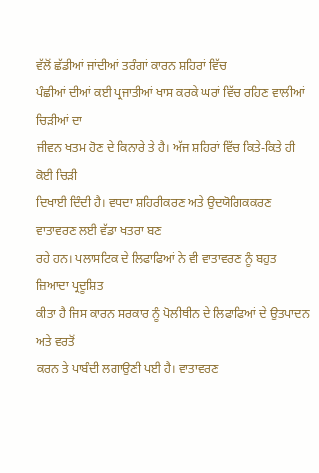ਵੱਲੋਂ ਛੱਡੀਆਂ ਜਾਂਦੀਆਂ ਤਰੰਗਾਂ ਕਾਰਨ ਸ਼ਹਿਰਾਂ ਵਿੱਚ
ਪੰਛੀਆਂ ਦੀਆਂ ਕਈ ਪ੍ਰਜਾਤੀਆਂ ਖਾਸ ਕਰਕੇ ਘਰਾਂ ਵਿੱਚ ਰਹਿਣ ਵਾਲੀਆਂ ਚਿੜੀਆਂ ਦਾ
ਜੀਵਨ ਖਤਮ ਹੋਣ ਦੇ ਕਿਨਾਰੇ ਤੇ ਹੈ। ਅੱਜ ਸ਼ਹਿਰਾਂ ਵਿੱਚ ਕਿਤੇ-ਕਿਤੇ ਹੀ ਕੋਈ ਚਿੜੀ
ਦਿਖਾਈ ਦਿੰਦੀ ਹੈ। ਵਧਦਾ ਸ਼ਹਿਰੀਕਰਣ ਅਤੇ ਉਦਯੋਗਿਕਕਰਣ ਵਾਤਾਵਰਣ ਲਈ ਵੱਡਾ ਖਤਰਾ ਬਣ
ਰਹੇ ਹਨ। ਪਲਾਸਟਿਕ ਦੇ ਲਿਫਾਫਿਆਂ ਨੇ ਵੀ ਵਾਤਾਵਰਣ ਨੂੰ ਬਹੁਤ ਜ਼ਿਆਦਾ ਪ੍ਰਦੂਸ਼ਿਤ
ਕੀਤਾ ਹੈ ਜਿਸ ਕਾਰਨ ਸਰਕਾਰ ਨੂੰ ਪੋਲੀਥੀਨ ਦੇ ਲਿਫਾਫਿਆਂ ਦੇ ਉਤਪਾਦਨ ਅਤੇ ਵਰਤੋਂ
ਕਰਨ ਤੇ ਪਾਬੰਦੀ ਲਗਾਉਣੀ ਪਈ ਹੈ। ਵਾਤਾਵਰਣ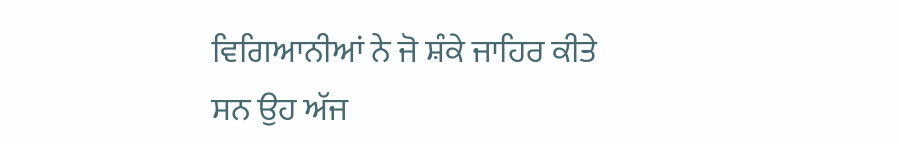ਵਿਗਿਆਨੀਆਂ ਨੇ ਜੋ ਸ਼ੰਕੇ ਜਾਹਿਰ ਕੀਤੇ
ਸਨ ਉਹ ਅੱਜ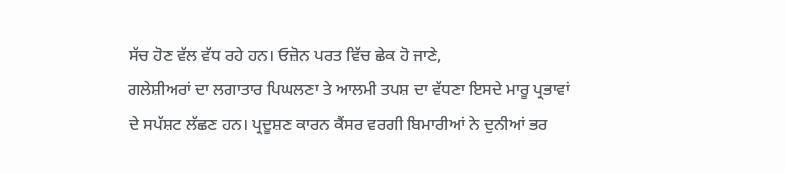ਸੱਚ ਹੋਣ ਵੱਲ ਵੱਧ ਰਹੇ ਹਨ। ਓਜ਼ੋਨ ਪਰਤ ਵਿੱਚ ਛੇਕ ਹੋ ਜਾਣੇ,
ਗਲੇਸ਼ੀਅਰਾਂ ਦਾ ਲਗਾਤਾਰ ਪਿਘਲਣਾ ਤੇ ਆਲਮੀ ਤਪਸ਼ ਦਾ ਵੱਧਣਾ ਇਸਦੇ ਮਾਰੂ ਪ੍ਰਭਾਵਾਂ
ਦੇ ਸਪੱਸ਼ਟ ਲੱਛਣ ਹਨ। ਪ੍ਰਦੂਸ਼ਣ ਕਾਰਨ ਕੈਂਸਰ ਵਰਗੀ ਬਿਮਾਰੀਆਂ ਨੇ ਦੁਨੀਆਂ ਭਰ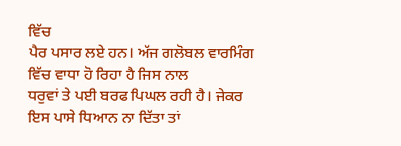ਵਿੱਚ
ਪੈਰ ਪਸਾਰ ਲਏ ਹਨ। ਅੱਜ ਗਲੋਬਲ ਵਾਰਮਿੰਗ ਵਿੱਚ ਵਾਧਾ ਹੋ ਰਿਹਾ ਹੈ ਜਿਸ ਨਾਲ
ਧਰੁਵਾਂ ਤੇ ਪਈ ਬਰਫ ਪਿਘਲ ਰਹੀ ਹੈ। ਜੇਕਰ ਇਸ ਪਾਸੇ ਧਿਆਨ ਨਾ ਦਿੱਤਾ ਤਾਂ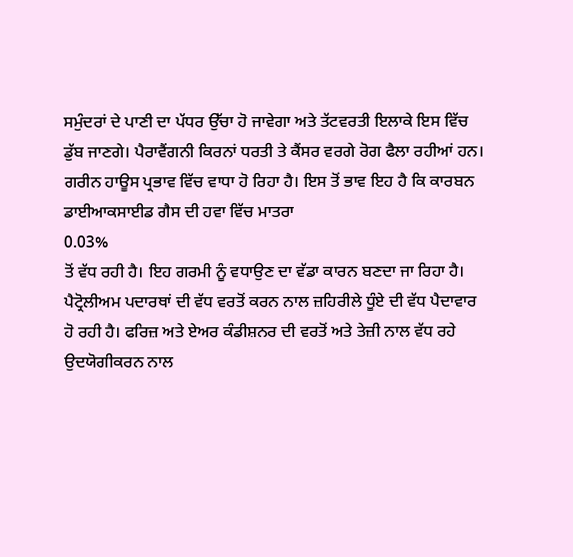ਸਮੁੰਦਰਾਂ ਦੇ ਪਾਣੀ ਦਾ ਪੱਧਰ ਉੱਚਾ ਹੋ ਜਾਵੇਗਾ ਅਤੇ ਤੱਟਵਰਤੀ ਇਲਾਕੇ ਇਸ ਵਿੱਚ
ਡੁੱਬ ਜਾਣਗੇ। ਪੈਰਾਵੈਂਗਨੀ ਕਿਰਨਾਂ ਧਰਤੀ ਤੇ ਕੈਂਸਰ ਵਰਗੇ ਰੋਗ ਫੈਲਾ ਰਹੀਆਂ ਹਨ।
ਗਰੀਨ ਹਾਊਸ ਪ੍ਰਭਾਵ ਵਿੱਚ ਵਾਧਾ ਹੋ ਰਿਹਾ ਹੈ। ਇਸ ਤੋਂ ਭਾਵ ਇਹ ਹੈ ਕਿ ਕਾਰਬਨ
ਡਾਈਆਕਸਾਈਡ ਗੈਸ ਦੀ ਹਵਾ ਵਿੱਚ ਮਾਤਰਾ
0.03%
ਤੋਂ ਵੱਧ ਰਹੀ ਹੈ। ਇਹ ਗਰਮੀ ਨੂੰ ਵਧਾਉਣ ਦਾ ਵੱਡਾ ਕਾਰਨ ਬਣਦਾ ਜਾ ਰਿਹਾ ਹੈ।
ਪੈਟ੍ਰੋਲੀਅਮ ਪਦਾਰਥਾਂ ਦੀ ਵੱਧ ਵਰਤੋਂ ਕਰਨ ਨਾਲ ਜ਼ਹਿਰੀਲੇ ਧੂੰਏ ਦੀ ਵੱਧ ਪੈਦਾਵਾਰ
ਹੋ ਰਹੀ ਹੈ। ਫਰਿਜ਼ ਅਤੇ ਏਅਰ ਕੰਡੀਸ਼ਨਰ ਦੀ ਵਰਤੋਂ ਅਤੇ ਤੇਜ਼ੀ ਨਾਲ ਵੱਧ ਰਹੇ
ਉਦਯੋਗੀਕਰਨ ਨਾਲ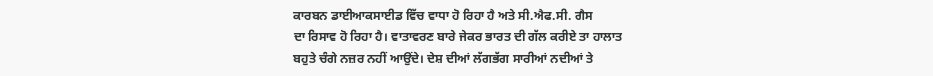ਕਾਰਬਨ ਡਾਈਆਕਸਾਈਡ ਵਿੱਚ ਵਾਧਾ ਹੋ ਰਿਹਾ ਹੈ ਅਤੇ ਸੀ.ਐਫ.ਸੀ. ਗੈਸ
ਦਾ ਰਿਸਾਵ ਹੋ ਰਿਹਾ ਹੈ। ਵਾਤਾਵਰਣ ਬਾਰੇ ਜੇਕਰ ਭਾਰਤ ਦੀ ਗੱਲ ਕਰੀਏ ਤਾ ਹਾਲਾਤ
ਬਹੁਤੇ ਚੰਗੇ ਨਜ਼ਰ ਨਹੀਂ ਆਉਂਦੇ। ਦੇਸ਼ ਦੀਆਂ ਲੱਗਭੱਗ ਸਾਰੀਆਂ ਨਦੀਆਂ ਤੇ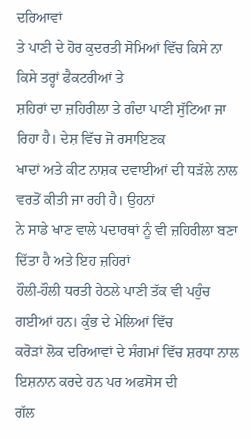ਦਰਿਆਵਾਂ
ਤੇ ਪਾਣੀ ਦੇ ਹੋਰ ਕੁਦਰਤੀ ਸੋਮਿਆਂ ਵਿੱਚ ਕਿਸੇ ਨਾ ਕਿਸੇ ਤਰ੍ਹਾਂ ਫੈਕਟਰੀਆਂ ਤੇ
ਸ਼ਹਿਰਾਂ ਦਾ ਜ਼ਹਿਰੀਲਾ ਤੇ ਗੰਦਾ ਪਾਣੀ ਸੁੱਟਿਆ ਜਾ ਰਿਹਾ ਹੈ। ਦੇਸ਼ ਵਿੱਚ ਜੋ ਰਸਾਇਣਕ
ਖਾਦਾਂ ਅਤੇ ਕੀਟ ਨਾਸ਼ਕ ਦਵਾਈਆਂ ਦੀ ਧੜੱਲੇ ਨਾਲ ਵਰਤੋਂ ਕੀਤੀ ਜਾ ਰਹੀ ਹੈ। ਉਹਨਾਂ
ਨੇ ਸਾਡੇ ਖਾਣ ਵਾਲੇ ਪਦਾਰਥਾਂ ਨੂੰ ਵੀ ਜ਼ਹਿਰੀਲਾ ਬਣਾ ਦਿੱਤਾ ਹੈ ਅਤੇ ਇਹ ਜ਼ਹਿਰਾਂ
ਹੌਲੀ-ਹੌਲੀ ਧਰਤੀ ਹੇਠਲੇ ਪਾਣੀ ਤੱਕ ਵੀ ਪਹੁੰਚ ਗਈਆਂ ਹਨ। ਕੁੰਭ ਦੇ ਮੇਲਿਆਂ ਵਿੱਚ
ਕਰੋੜਾਂ ਲੋਕ ਦਰਿਆਵਾਂ ਦੇ ਸੰਗਮਾਂ ਵਿੱਚ ਸ਼ਰਧਾ ਨਾਲ ਇਸ਼ਨਾਨ ਕਰਦੇ ਹਨ ਪਰ ਅਫਸੋਸ ਦੀ
ਗੱਲ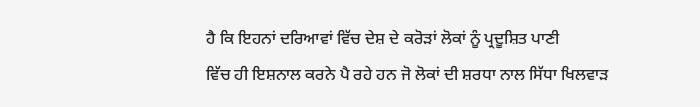ਹੈ ਕਿ ਇਹਨਾਂ ਦਰਿਆਵਾਂ ਵਿੱਚ ਦੇਸ਼ ਦੇ ਕਰੋੜਾਂ ਲੋਕਾਂ ਨੂੰ ਪ੍ਰਦੂਸ਼ਿਤ ਪਾਣੀ
ਵਿੱਚ ਹੀ ਇਸ਼ਨਾਲ ਕਰਨੇ ਪੈ ਰਹੇ ਹਨ ਜੋ ਲੋਕਾਂ ਦੀ ਸ਼ਰਧਾ ਨਾਲ ਸਿੱਧਾ ਖਿਲਵਾੜ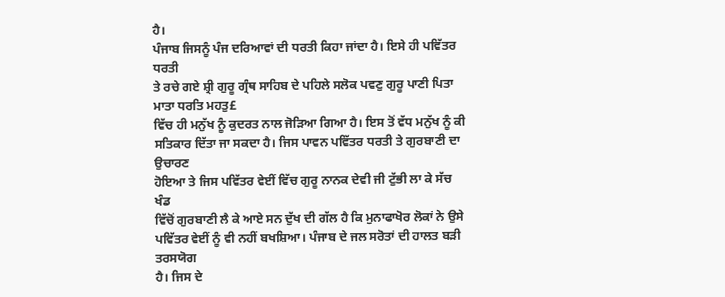ਹੈ।
ਪੰਜਾਬ ਜਿਸਨੂੰ ਪੰਜ ਦਰਿਆਵਾਂ ਦੀ ਧਰਤੀ ਕਿਹਾ ਜਾਂਦਾ ਹੈ। ਇਸੇ ਹੀ ਪਵਿੱਤਰ ਧਰਤੀ
ਤੇ ਰਚੇ ਗਏ ਸ਼੍ਰੀ ਗੁਰੂ ਗ੍ਰੰਥ ਸਾਹਿਬ ਦੇ ਪਹਿਲੇ ਸਲੋਕ ਪਵਣੁ ਗੁਰੂ ਪਾਣੀ ਪਿਤਾ
ਮਾਤਾ ਧਰਤਿ ਮਹਤੁ£
ਵਿੱਚ ਹੀ ਮਨੁੱਖ ਨੂੰ ਕੁਦਰਤ ਨਾਲ ਜੋੜਿਆ ਗਿਆ ਹੈ। ਇਸ ਤੋਂ ਵੱਧ ਮਨੁੱਖ ਨੂੰ ਕੀ
ਸਤਿਕਾਰ ਦਿੱਤਾ ਜਾ ਸਕਦਾ ਹੈ। ਜਿਸ ਪਾਵਨ ਪਵਿੱਤਰ ਧਰਤੀ ਤੇ ਗੁਰਬਾਣੀ ਦਾ ਉਚਾਰਣ
ਹੋਇਆ ਤੇ ਜਿਸ ਪਵਿੱਤਰ ਵੇਈਂ ਵਿੱਚ ਗੁਰੂ ਨਾਨਕ ਦੇਵੀ ਜੀ ਟੁੱਭੀ ਲਾ ਕੇ ਸੱਚ ਖੰਡ
ਵਿੱਚੋਂ ਗੁਰਬਾਣੀ ਲੈ ਕੇ ਆਏ ਸਨ ਦੁੱਖ ਦੀ ਗੱਲ ਹੈ ਕਿ ਮੁਨਾਫਾਖੋਰ ਲੋਕਾਂ ਨੇ ਉਸੇ
ਪਵਿੱਤਰ ਵੇਈਂ ਨੂੰ ਵੀ ਨਹੀਂ ਬਖਸ਼ਿਆ। ਪੰਜਾਬ ਦੇ ਜਲ ਸਰੋਤਾਂ ਦੀ ਹਾਲਤ ਬੜੀ ਤਰਸਯੋਗ
ਹੈ। ਜਿਸ ਦੇ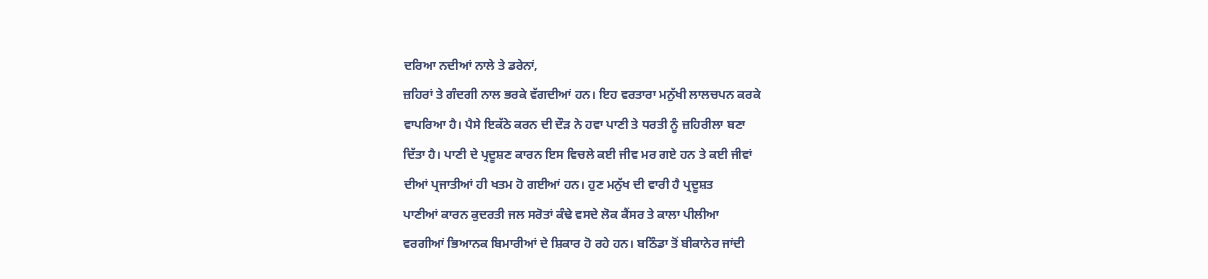ਦਰਿਆ ਨਦੀਆਂ ਨਾਲੇ ਤੇ ਡਰੇਨਾਂ,
ਜ਼ਹਿਰਾਂ ਤੇ ਗੰਦਗੀ ਨਾਲ ਭਰਕੇ ਵੱਗਦੀਆਂ ਹਨ। ਇਹ ਵਰਤਾਰਾ ਮਨੁੱਖੀ ਲਾਲਚਪਨ ਕਰਕੇ
ਵਾਪਰਿਆ ਹੈ। ਪੈਸੇ ਇਕੱਠੇ ਕਰਨ ਦੀ ਦੌੜ ਨੇ ਹਵਾ ਪਾਣੀ ਤੇ ਧਰਤੀ ਨੂੰ ਜ਼ਹਿਰੀਲਾ ਬਣਾ
ਦਿੱਤਾ ਹੈ। ਪਾਣੀ ਦੇ ਪ੍ਰਦੂਸ਼ਣ ਕਾਰਨ ਇਸ ਵਿਚਲੇ ਕਈ ਜੀਵ ਮਰ ਗਏ ਹਨ ਤੇ ਕਈ ਜੀਵਾਂ
ਦੀਆਂ ਪ੍ਰਜਾਤੀਆਂ ਹੀ ਖਤਮ ਹੋ ਗਈਆਂ ਹਨ। ਹੁਣ ਮਨੁੱਖ ਦੀ ਵਾਰੀ ਹੈ ਪ੍ਰਦੂਸ਼ਤ
ਪਾਣੀਆਂ ਕਾਰਨ ਕੁਦਰਤੀ ਜਲ ਸਰੋਤਾਂ ਕੰਢੇ ਵਸਦੇ ਲੋਕ ਕੈਂਸਰ ਤੇ ਕਾਲਾ ਪੀਲੀਆ
ਵਰਗੀਆਂ ਭਿਆਨਕ ਬਿਮਾਰੀਆਂ ਦੇ ਸ਼ਿਕਾਰ ਹੋ ਰਹੇ ਹਨ। ਬਠਿੰਡਾ ਤੋਂ ਬੀਕਾਨੇਰ ਜਾਂਦੀ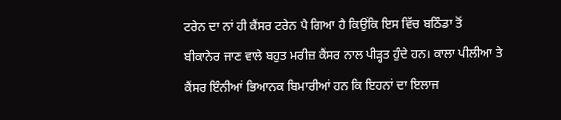ਟਰੇਨ ਦਾ ਨਾਂ ਹੀ ਕੈਂਸਰ ਟਰੇਨ ਪੈ ਗਿਆ ਹੈ ਕਿਉਂਕਿ ਇਸ ਵਿੱਚ ਬਠਿੰਡਾ ਤੋਂ
ਬੀਕਾਨੇਰ ਜਾਣ ਵਾਲੇ ਬਹੁਤ ਮਰੀਜ਼ ਕੈਂਸਰ ਨਾਲ ਪੀੜ੍ਹਤ ਹੁੰਦੇ ਹਨ। ਕਾਲਾ ਪੀਲੀਆ ਤੇ
ਕੈਂਸਰ ਇੰਨੀਆਂ ਭਿਆਨਕ ਬਿਮਾਰੀਆਂ ਹਨ ਕਿ ਇਹਨਾਂ ਦਾ ਇਲਾਜ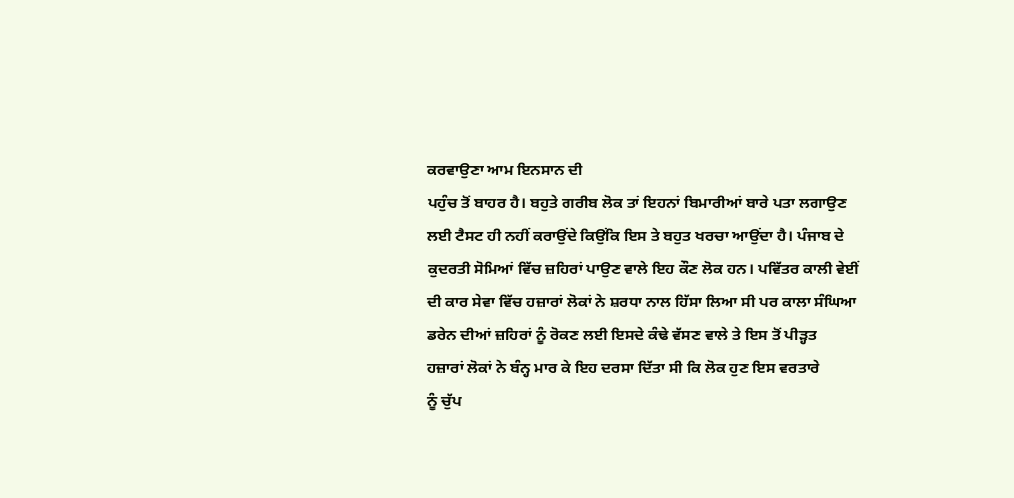ਕਰਵਾਉਣਾ ਆਮ ਇਨਸਾਨ ਦੀ
ਪਹੁੰਚ ਤੋਂ ਬਾਹਰ ਹੈ। ਬਹੁਤੇ ਗਰੀਬ ਲੋਕ ਤਾਂ ਇਹਨਾਂ ਬਿਮਾਰੀਆਂ ਬਾਰੇ ਪਤਾ ਲਗਾਉਣ
ਲਈ ਟੈਸਟ ਹੀ ਨਹੀਂ ਕਰਾਉਂਦੇ ਕਿਉਂਕਿ ਇਸ ਤੇ ਬਹੁਤ ਖਰਚਾ ਆਉਂਦਾ ਹੈ। ਪੰਜਾਬ ਦੇ
ਕੁਦਰਤੀ ਸੋਮਿਆਂ ਵਿੱਚ ਜ਼ਹਿਰਾਂ ਪਾਉਣ ਵਾਲੇ ਇਹ ਕੌਣ ਲੋਕ ਹਨ। ਪਵਿੱਤਰ ਕਾਲੀ ਵੇਈਂ
ਦੀ ਕਾਰ ਸੇਵਾ ਵਿੱਚ ਹਜ਼ਾਰਾਂ ਲੋਕਾਂ ਨੇ ਸ਼ਰਧਾ ਨਾਲ ਹਿੱਸਾ ਲਿਆ ਸੀ ਪਰ ਕਾਲਾ ਸੰਘਿਆ
ਡਰੇਨ ਦੀਆਂ ਜ਼ਹਿਰਾਂ ਨੂੰ ਰੋਕਣ ਲਈ ਇਸਦੇ ਕੰਢੇ ਵੱਸਣ ਵਾਲੇ ਤੇ ਇਸ ਤੋਂ ਪੀੜ੍ਹਤ
ਹਜ਼ਾਰਾਂ ਲੋਕਾਂ ਨੇ ਬੰਨ੍ਹ ਮਾਰ ਕੇ ਇਹ ਦਰਸਾ ਦਿੱਤਾ ਸੀ ਕਿ ਲੋਕ ਹੁਣ ਇਸ ਵਰਤਾਰੇ
ਨੂੰ ਚੁੱਪ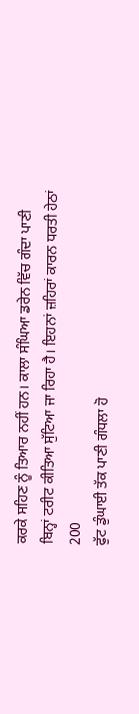ਕਰਕੇ ਸਹਿਣ ਨੂੰ ਤਿਆਰ ਨਹੀਂ ਹਨ। ਕਾਲਾ ਸੰਘਿਆ ਡਰੇਨ ਵਿੱਚ ਗੰਦਾ ਪਾਣੀ
ਬਿਨ੍ਹਾਂ ਟਰੀਟ ਕੀਤਿਆ ਸੁੱਟਿਆ ਜਾ ਰਿਹਾ ਹੈ। ਇਹਨਾਂ ਜ਼ਹਿਰਾਂ ਕਾਰਨ ਧਰਤੀ ਹੇਠਾਂ
200
ਫੁੱਟ ਡੁੰਘਾਈ ਤੱਕ ਪਾਣੀ ਗੰਧਲਾ ਹੋ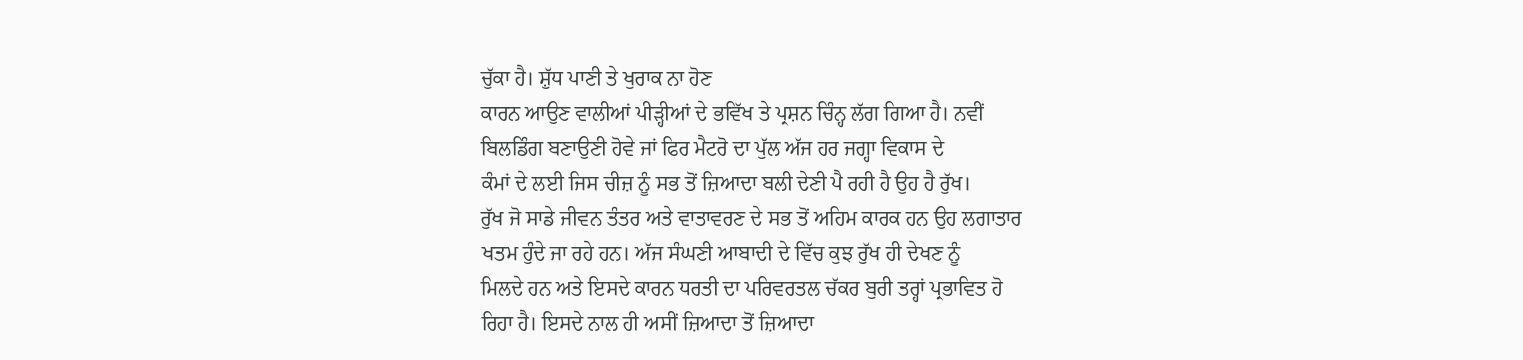ਚੁੱਕਾ ਹੈ। ਸ਼ੁੱਧ ਪਾਣੀ ਤੇ ਖੁਰਾਕ ਨਾ ਹੋਣ
ਕਾਰਨ ਆਉਣ ਵਾਲੀਆਂ ਪੀੜ੍ਹੀਆਂ ਦੇ ਭਵਿੱਖ ਤੇ ਪ੍ਰਸ਼ਨ ਚਿੰਨ੍ਹ ਲੱਗ ਗਿਆ ਹੈ। ਨਵੀਂ
ਬਿਲਡਿੰਗ ਬਣਾਉਣੀ ਹੋਵੇ ਜਾਂ ਫਿਰ ਮੈਟਰੋ ਦਾ ਪੁੱਲ ਅੱਜ ਹਰ ਜਗ੍ਹਾ ਵਿਕਾਸ ਦੇ
ਕੰਮਾਂ ਦੇ ਲਈ ਜਿਸ ਚੀਜ਼ ਨੂੰ ਸਭ ਤੋਂ ਜ਼ਿਆਦਾ ਬਲੀ ਦੇਣੀ ਪੈ ਰਹੀ ਹੈ ਉਹ ਹੈ ਰੁੱਖ।
ਰੁੱਖ ਜੋ ਸਾਡੇ ਜੀਵਨ ਤੰਤਰ ਅਤੇ ਵਾਤਾਵਰਣ ਦੇ ਸਭ ਤੋਂ ਅਹਿਮ ਕਾਰਕ ਹਨ ਉਹ ਲਗਾਤਾਰ
ਖਤਮ ਹੁੰਦੇ ਜਾ ਰਹੇ ਹਨ। ਅੱਜ ਸੰਘਣੀ ਆਬਾਦੀ ਦੇ ਵਿੱਚ ਕੁਝ ਰੁੱਖ ਹੀ ਦੇਖਣ ਨੂੰ
ਮਿਲਦੇ ਹਨ ਅਤੇ ਇਸਦੇ ਕਾਰਨ ਧਰਤੀ ਦਾ ਪਰਿਵਰਤਲ ਚੱਕਰ ਬੁਰੀ ਤਰ੍ਹਾਂ ਪ੍ਰਭਾਵਿਤ ਹੋ
ਰਿਹਾ ਹੈ। ਇਸਦੇ ਨਾਲ ਹੀ ਅਸੀਂ ਜ਼ਿਆਦਾ ਤੋਂ ਜ਼ਿਆਦਾ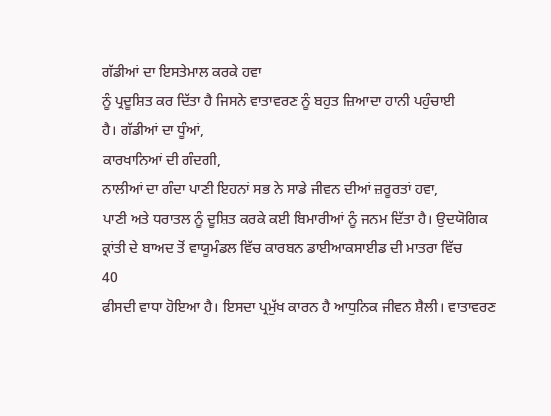ਗੱਡੀਆਂ ਦਾ ਇਸਤੇਮਾਲ ਕਰਕੇ ਹਵਾ
ਨੂੰ ਪ੍ਰਦੂਸ਼ਿਤ ਕਰ ਦਿੱਤਾ ਹੈ ਜਿਸਨੇ ਵਾਤਾਵਰਣ ਨੂੰ ਬਹੁਤ ਜ਼ਿਆਦਾ ਹਾਨੀ ਪਹੁੰਚਾਈ
ਹੈ। ਗੱਡੀਆਂ ਦਾ ਧੂੰਆਂ,
ਕਾਰਖਾਨਿਆਂ ਦੀ ਗੰਦਗੀ,
ਨਾਲੀਆਂ ਦਾ ਗੰਦਾ ਪਾਣੀ ਇਹਨਾਂ ਸਭ ਨੇ ਸਾਡੇ ਜੀਵਨ ਦੀਆਂ ਜ਼ਰੂਰਤਾਂ ਹਵਾ,
ਪਾਣੀ ਅਤੇ ਧਰਾਤਲ ਨੂੰ ਦੂਸ਼ਿਤ ਕਰਕੇ ਕਈ ਬਿਮਾਰੀਆਂ ਨੂੰ ਜਨਮ ਦਿੱਤਾ ਹੈ। ਉਦਯੋਗਿਕ
ਕ੍ਰਾਂਤੀ ਦੇ ਬਾਅਦ ਤੋਂ ਵਾਯੂਮੰਡਲ ਵਿੱਚ ਕਾਰਬਨ ਡਾਈਆਕਸਾਈਡ ਦੀ ਮਾਤਰਾ ਵਿੱਚ
40
ਫੀਸਦੀ ਵਾਧਾ ਹੋਇਆ ਹੈ। ਇਸਦਾ ਪ੍ਰਮੁੱਖ ਕਾਰਨ ਹੈ ਆਧੁਨਿਕ ਜੀਵਨ ਸ਼ੈਲੀ। ਵਾਤਾਵਰਣ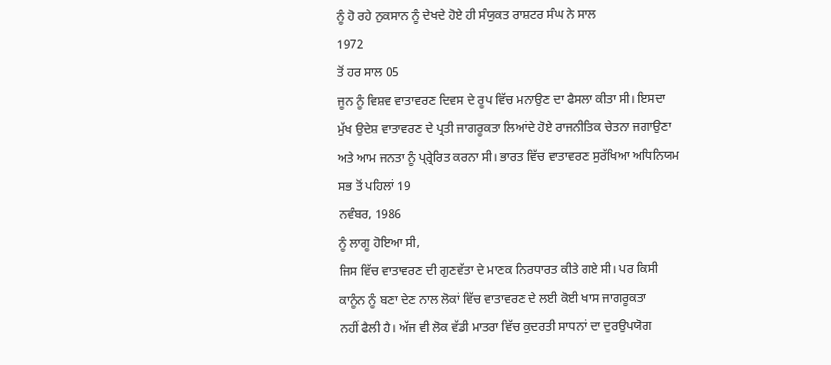ਨੂੰ ਹੋ ਰਹੇ ਨੁਕਸਾਨ ਨੂੰ ਦੇਖਦੇ ਹੋਏ ਹੀ ਸੰਯੁਕਤ ਰਾਸ਼ਟਰ ਸੰਘ ਨੇ ਸਾਲ
1972
ਤੋਂ ਹਰ ਸਾਲ 05
ਜੂਨ ਨੂੰ ਵਿਸ਼ਵ ਵਾਤਾਵਰਣ ਦਿਵਸ ਦੇ ਰੂਪ ਵਿੱਚ ਮਨਾਉਣ ਦਾ ਫੈਸਲਾ ਕੀਤਾ ਸੀ। ਇਸਦਾ
ਮੁੱਖ ਉਦੇਸ਼ ਵਾਤਾਵਰਣ ਦੇ ਪ੍ਰਤੀ ਜਾਗਰੂਕਤਾ ਲਿਆਂਦੇ ਹੋਏ ਰਾਜਨੀਤਿਕ ਚੇਤਨਾ ਜਗਾਉਣਾ
ਅਤੇ ਆਮ ਜਨਤਾ ਨੂੰ ਪ੍ਰ੍ਰੇਰਿਤ ਕਰਨਾ ਸੀ। ਭਾਰਤ ਵਿੱਚ ਵਾਤਾਵਰਣ ਸੁਰੱਖਿਆ ਅਧਿਨਿਯਮ
ਸਭ ਤੋਂ ਪਹਿਲਾਂ 19
ਨਵੰਬਰ, 1986
ਨੂੰ ਲਾਗੂ ਹੋਇਆ ਸੀ,
ਜਿਸ ਵਿੱਚ ਵਾਤਾਵਰਣ ਦੀ ਗੁਣਵੱਤਾ ਦੇ ਮਾਣਕ ਨਿਰਧਾਰਤ ਕੀਤੇ ਗਏ ਸੀ। ਪਰ ਕਿਸੀ
ਕਾਨੂੰਨ ਨੂੰ ਬਣਾ ਦੇਣ ਨਾਲ ਲੋਕਾਂ ਵਿੱਚ ਵਾਤਾਵਰਣ ਦੇ ਲਈ ਕੋਈ ਖਾਸ ਜਾਗਰੂਕਤਾ
ਨਹੀਂ ਫੈਲੀ ਹੈ। ਅੱਜ ਵੀ ਲੋਕ ਵੱਡੀ ਮਾਤਰਾ ਵਿੱਚ ਕੁਦਰਤੀ ਸਾਧਨਾਂ ਦਾ ਦੁਰਉਪਯੋਗ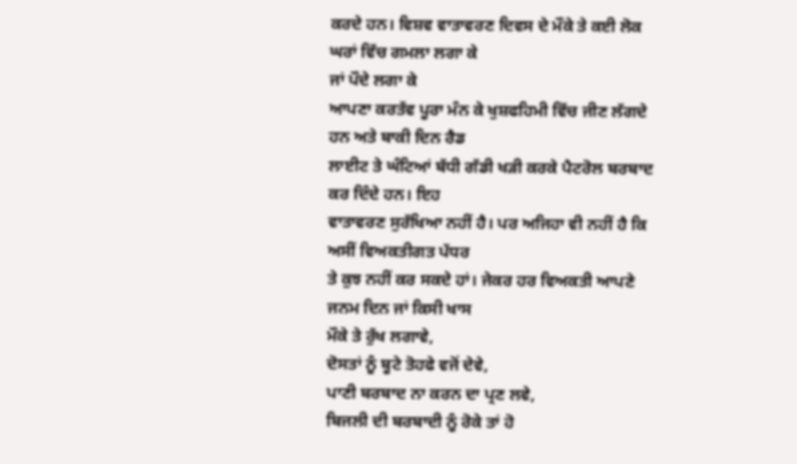ਕਰਦੇ ਹਨ। ਵਿਸ਼ਵ ਵਾਤਾਵਰਣ ਦਿਵਸ ਦੇ ਮੌਕੇ ਤੇ ਕਈ ਲੋਕ ਘਰਾਂ ਵਿੱਚ ਗਮਲਾ ਲਗਾ ਕੇ
ਜਾਂ ਪੌਦੇ ਲਗਾ ਕੇ
ਆਪਣਾ ਕਰਤੱਵ ਪੂਰਾ ਮੰਨ ਕੇ ਖੁਸ਼ਫਹਿਮੀ ਵਿੱਚ ਜੀਣ ਲੱਗਦੇ ਹਨ ਅਤੇ ਬਾਕੀ ਦਿਨ ਰੈਡ
ਲਾਈਟ ਤੇ ਘੰਟਿਆਂ ਬੱਧੀ ਗੱਡੀ ਖੜੀ ਕਰਕੇ ਪੈਟਰੋਲ ਬਰਬਾਦ ਕਰ ਦਿੰਦੇ ਹਨ। ਇਹ
ਵਾਤਾਵਰਣ ਸੁਰੱਖਿਆ ਨਹੀਂ ਹੈ। ਪਰ ਅਜਿਹਾ ਵੀ ਨਹੀਂ ਹੈ ਕਿ ਅਸੀਂ ਵਿਅਕਤੀਗਤ ਪੱਧਰ
ਤੇ ਕੁਝ ਨਹੀਂ ਕਰ ਸਕਦੇ ਹਾਂ। ਜੇਕਰ ਹਰ ਵਿਅਕਤੀ ਆਪਣੇ ਜਨਮ ਦਿਨ ਜਾਂ ਕਿਸੀ ਖਾਸ
ਮੌਕੇ ਤੇ ਰੁੱਖ ਲਗਾਵੇ,
ਦੋਸਤਾਂ ਨੂੰ ਬੂਟੇ ਤੋਹਫੇ ਵਜੋਂ ਦੇਵੇ,
ਪਾਣੀ ਬਰਬਾਦ ਨਾ ਕਰਨ ਦਾ ਪ੍ਰਣ ਲਵੇ,
ਬਿਜਲੀ ਦੀ ਬਰਬਾਦੀ ਨੂੰ ਰੋਕੇ ਤਾਂ ਹੋ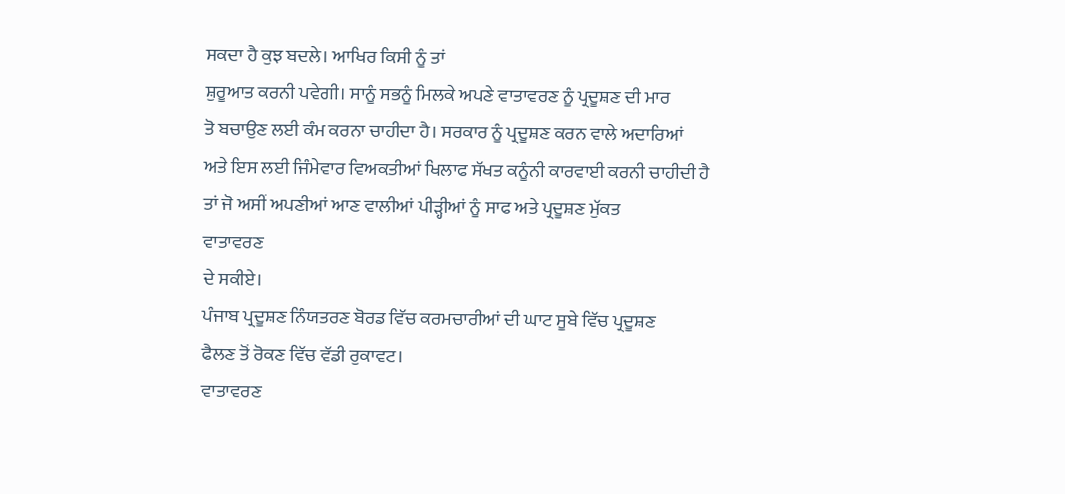ਸਕਦਾ ਹੈ ਕੁਝ ਬਦਲੇ। ਆਖਿਰ ਕਿਸੀ ਨੂੰ ਤਾਂ
ਸ਼ੁਰੂਆਤ ਕਰਨੀ ਪਵੇਗੀ। ਸਾਨੂੰ ਸਭਨੂੰ ਮਿਲਕੇ ਅਪਣੇ ਵਾਤਾਵਰਣ ਨੂੰ ਪ੍ਰਦੂਸ਼ਣ ਦੀ ਮਾਰ
ਤੋ ਬਚਾਉਣ ਲਈ ਕੰਮ ਕਰਨਾ ਚਾਹੀਦਾ ਹੈ। ਸਰਕਾਰ ਨੂੰ ਪ੍ਰਦੂਸ਼ਣ ਕਰਨ ਵਾਲੇ ਅਦਾਰਿਆਂ
ਅਤੇ ਇਸ ਲਈ ਜਿੰਮੇਵਾਰ ਵਿਅਕਤੀਆਂ ਖਿਲਾਫ ਸੱਖਤ ਕਨੂੰਨੀ ਕਾਰਵਾਈ ਕਰਨੀ ਚਾਹੀਦੀ ਹੈ
ਤਾਂ ਜੋ ਅਸੀਂ ਅਪਣੀਆਂ ਆਣ ਵਾਲੀਆਂ ਪੀੜ੍ਹੀਆਂ ਨੂੰ ਸਾਫ ਅਤੇ ਪ੍ਰਦੂਸ਼ਣ ਮੁੱਕਤ
ਵਾਤਾਵਰਣ
ਦੇ ਸਕੀਏ।
ਪੰਜਾਬ ਪ੍ਰਦੂਸ਼ਣ ਨਿੰਯਤਰਣ ਬੋਰਡ ਵਿੱਚ ਕਰਮਚਾਰੀਆਂ ਦੀ ਘਾਟ ਸੂਬੇ ਵਿੱਚ ਪ੍ਰਦੂਸ਼ਣ
ਫੈਲਣ ਤੋਂ ਰੋਕਣ ਵਿੱਚ ਵੱਡੀ ਰੁਕਾਵਟ।
ਵਾਤਾਵਰਣ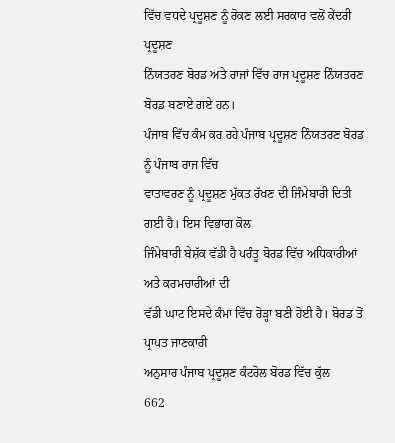ਵਿੱਚ ਵਧਦੇ ਪ੍ਰਦੂਸ਼ਣ ਨੂੰ ਰੋਕਣ ਲਈ ਸਰਕਾਰ ਵਲੋਂ ਕੇਂਦਰੀ ਪ੍ਰਦੂਸ਼ਣ
ਨਿੰਯਤਰਣ ਬੋਰਡ ਅਤੇ ਰਾਜਾਂ ਵਿੱਚ ਰਾਜ ਪ੍ਰਦੂਸ਼ਣ ਨਿੰਯਤਰਣ ਬੋਰਡ ਬਣਾਏ ਗਏ ਹਨ।
ਪੰਜਾਬ ਵਿੱਚ ਕੰਮ ਕਰ ਰਹੇ ਪੰਜਾਬ ਪ੍ਰਦੂਸ਼ਣ ਨਿੰਯਤਰਣ ਬੋਰਡ ਨੂੰ ਪੰਜਾਬ ਰਾਜ ਵਿੱਚ
ਵਾਤਾਵਰਣ ਨੂੰ ਪ੍ਰਦੂਸ਼ਣ ਮੁੱਕਤ ਰੱਖਣ ਦੀ ਜਿੰਮੇਬਾਰੀ ਦਿਤੀ ਗਈ ਹੈ। ਇਸ ਵਿਭਾਗ ਕੋਲ
ਜਿੰਮੇਬਾਰੀ ਬੇਸ਼ੱਕ ਵੱਡੀ ਹੈ ਪਰੰਤੂ ਬੋਰਡ ਵਿੱਚ ਅਧਿਕਾਰੀਆਂ ਅਤੇ ਕਰਮਚਾਰੀਆਂ ਦੀ
ਵੱਡੀ ਘਾਟ ਇਸਦੇ ਕੰਮਾ ਵਿੱਚ ਰੋੜ੍ਹਾ ਬਣੀ ਹੋਈ ਹੈ। ਬੋਰਡ ਤੋਂ ਪ੍ਰਾਪਤ ਜਾਣਕਾਰੀ
ਅਨੁਸਾਰ ਪੰਜਾਬ ਪ੍ਰਦੂਸ਼ਣ ਕੰਟਰੋਲ ਬੋਰਡ ਵਿੱਚ ਕੁੱਲ
662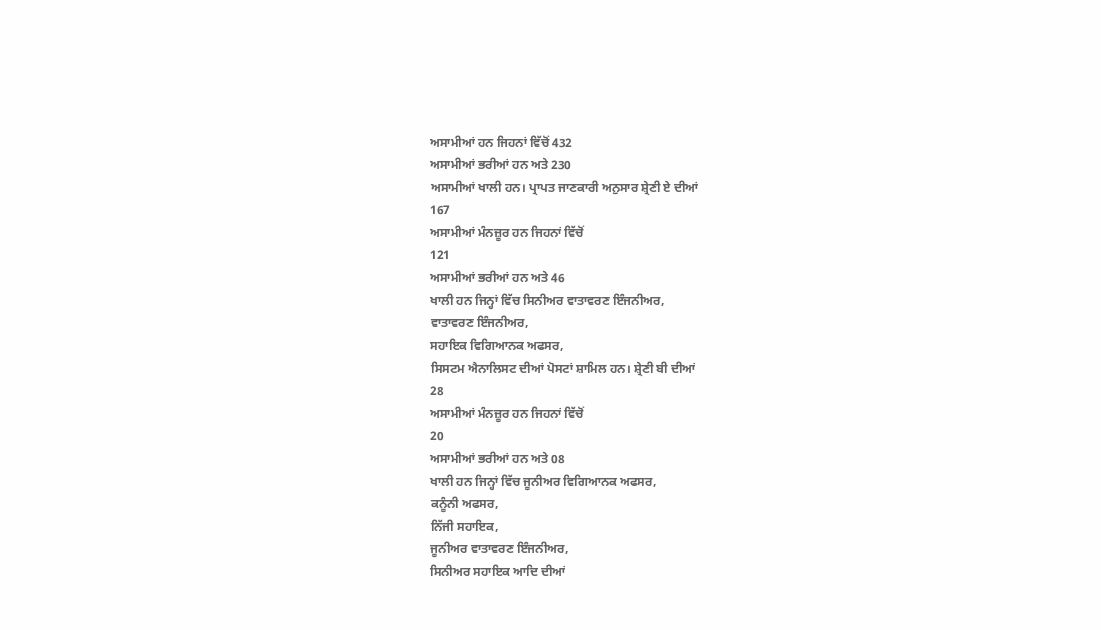ਅਸਾਮੀਆਂ ਹਨ ਜਿਹਨਾਂ ਵਿੱਚੋਂ 432
ਅਸਾਮੀਆਂ ਭਰੀਆਂ ਹਨ ਅਤੇ 230
ਅਸਾਮੀਆਂ ਖਾਲੀ ਹਨ। ਪ੍ਰਾਪਤ ਜਾਣਕਾਰੀ ਅਨੁਸਾਰ ਸ਼੍ਰੇਣੀ ਏ ਦੀਆਂ
167
ਅਸਾਮੀਆਂ ਮੰਨਜ਼ੂਰ ਹਨ ਜਿਹਨਾਂ ਵਿੱਚੋਂ
121
ਅਸਾਮੀਆਂ ਭਰੀਆਂ ਹਨ ਅਤੇ 46
ਖਾਲੀ ਹਨ ਜਿਨ੍ਹਾਂ ਵਿੱਚ ਸਿਨੀਅਰ ਵਾਤਾਵਰਣ ਇੰਜਨੀਅਰ,
ਵਾਤਾਵਰਣ ਇੰਜਨੀਅਰ,
ਸਹਾਇਕ ਵਿਗਿਆਨਕ ਅਫਸਰ,
ਸਿਸਟਮ ਐਨਾਲਿਸਟ ਦੀਆਂ ਪੋਸਟਾਂ ਸ਼ਾਮਿਲ ਹਨ। ਸ਼੍ਰੇਣੀ ਬੀ ਦੀਆਂ
28
ਅਸਾਮੀਆਂ ਮੰਨਜ਼ੂਰ ਹਨ ਜਿਹਨਾਂ ਵਿੱਚੋਂ
20
ਅਸਾਮੀਆਂ ਭਰੀਆਂ ਹਨ ਅਤੇ 08
ਖਾਲੀ ਹਨ ਜਿਨ੍ਹਾਂ ਵਿੱਚ ਜੂਨੀਅਰ ਵਿਗਿਆਨਕ ਅਫਸਰ,
ਕਨੂੰਨੀ ਅਫਸਰ,
ਨਿੱਜੀ ਸਹਾਇਕ,
ਜੂਨੀਅਰ ਵਾਤਾਵਰਣ ਇੰਜਨੀਅਰ,
ਸਿਨੀਅਰ ਸਹਾਇਕ ਆਦਿ ਦੀਆਂ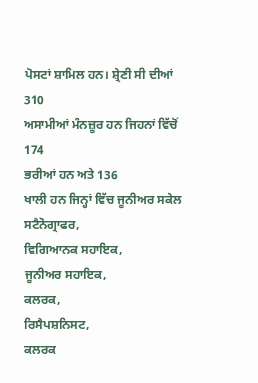ਪੋਸਟਾਂ ਸ਼ਾਮਿਲ ਹਨ। ਸ਼੍ਰੇਣੀ ਸੀ ਦੀਆਂ
310
ਅਸਾਮੀਆਂ ਮੰਨਜ਼ੂਰ ਹਨ ਜਿਹਨਾਂ ਵਿੱਚੋਂ
174
ਭਰੀਆਂ ਹਨ ਅਤੇ 136
ਖਾਲੀ ਹਨ ਜਿਨ੍ਹਾਂ ਵਿੱਚ ਜੂਨੀਅਰ ਸਕੇਲ ਸਟੈਨੋਗ੍ਰਾਫਰ,
ਵਿਗਿਆਨਕ ਸਹਾਇਕ,
ਜੂਨੀਅਰ ਸਹਾਇਕ,
ਕਲਰਕ,
ਰਿਸੈਪਸ਼ਨਿਸਟ,
ਕਲਰਕ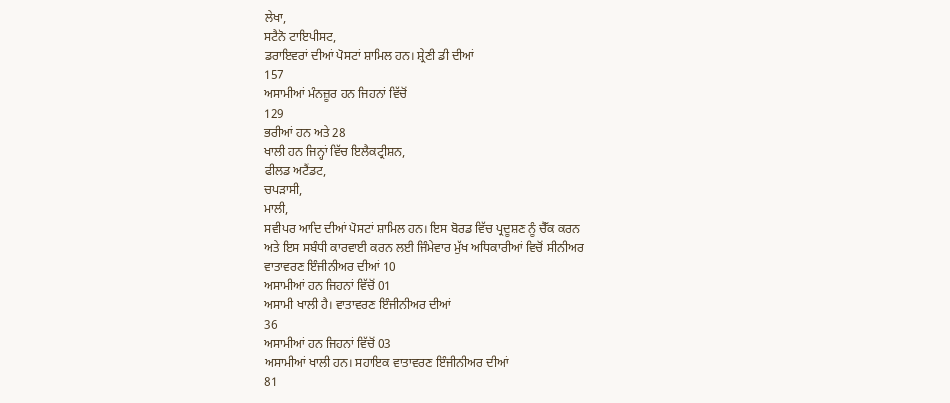ਲੇਖਾ,
ਸਟੈਨੋ ਟਾਇਪੀਸਟ,
ਡਰਾਇਵਰਾਂ ਦੀਆਂ ਪੋਸਟਾਂ ਸ਼ਾਮਿਲ ਹਨ। ਸ਼੍ਰੇਣੀ ਡੀ ਦੀਆਂ
157
ਅਸਾਮੀਆਂ ਮੰਨਜ਼ੂਰ ਹਨ ਜਿਹਨਾਂ ਵਿੱਚੋਂ
129
ਭਰੀਆਂ ਹਨ ਅਤੇ 28
ਖਾਲੀ ਹਨ ਜਿਨ੍ਹਾਂ ਵਿੱਚ ਇਲੈਕਟ੍ਰੀਸ਼ਨ,
ਫੀਲਡ ਅਟੈਂਡਟ,
ਚਪੜਾਸੀ,
ਮਾਲੀ,
ਸਵੀਪਰ ਆਦਿ ਦੀਆਂ ਪੋਸਟਾਂ ਸ਼ਾਮਿਲ ਹਨ। ਇਸ ਬੋਰਡ ਵਿੱਚ ਪ੍ਰਦੂਸ਼ਣ ਨੂੰ ਚੈੱਕ ਕਰਨ
ਅਤੇ ਇਸ ਸਬੰਧੀ ਕਾਰਵਾਈ ਕਰਨ ਲਈ ਜਿੰਮੇਵਾਰ ਮੁੱਖ ਅਧਿਕਾਰੀਆਂ ਵਿਚੋਂ ਸੀਨੀਅਰ
ਵਾਤਾਵਰਣ ਇੰਜੀਨੀਅਰ ਦੀਆਂ 10
ਅਸਾਮੀਆਂ ਹਨ ਜਿਹਨਾਂ ਵਿੱਚੋਂ 01
ਅਸਾਮੀ ਖਾਲੀ ਹੈ। ਵਾਤਾਵਰਣ ਇੰਜੀਨੀਅਰ ਦੀਆਂ
36
ਅਸਾਮੀਆਂ ਹਨ ਜਿਹਨਾਂ ਵਿੱਚੋਂ 03
ਅਸਾਮੀਆਂ ਖਾਲੀ ਹਨ। ਸਹਾਇਕ ਵਾਤਾਵਰਣ ਇੰਜੀਨੀਅਰ ਦੀਆਂ
81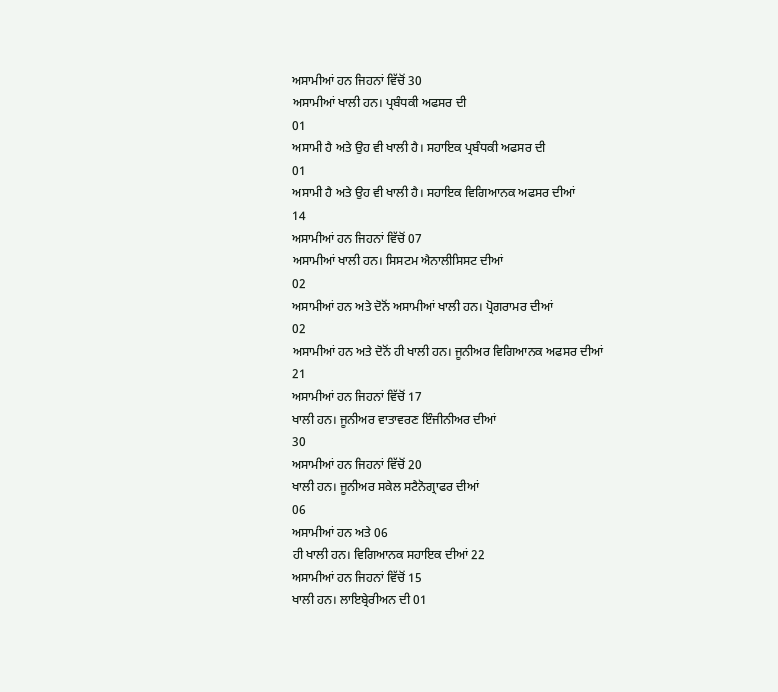ਅਸਾਮੀਆਂ ਹਨ ਜਿਹਨਾਂ ਵਿੱਚੋਂ 30
ਅਸਾਮੀਆਂ ਖਾਲੀ ਹਨ। ਪ੍ਰਬੰਧਕੀ ਅਫਸਰ ਦੀ
01
ਅਸਾਮੀ ਹੈ ਅਤੇ ਉਹ ਵੀ ਖਾਲੀ ਹੈ। ਸਹਾਇਕ ਪ੍ਰਬੰਧਕੀ ਅਫਸਰ ਦੀ
01
ਅਸਾਮੀ ਹੈ ਅਤੇ ਉਹ ਵੀ ਖਾਲੀ ਹੈ। ਸਹਾਇਕ ਵਿਗਿਆਨਕ ਅਫਸਰ ਦੀਆਂ
14
ਅਸਾਮੀਆਂ ਹਨ ਜਿਹਨਾਂ ਵਿੱਚੋਂ 07
ਅਸਾਮੀਆਂ ਖਾਲੀ ਹਨ। ਸਿਸਟਮ ਐਨਾਲੀਸਿਸਟ ਦੀਆਂ
02
ਅਸਾਮੀਆਂ ਹਨ ਅਤੇ ਦੋਨੋਂ ਅਸਾਮੀਆਂ ਖਾਲੀ ਹਨ। ਪ੍ਰੋਗਰਾਮਰ ਦੀਆਂ
02
ਅਸਾਮੀਆਂ ਹਨ ਅਤੇ ਦੋਨੋਂ ਹੀ ਖਾਲੀ ਹਨ। ਜੂਨੀਅਰ ਵਿਗਿਆਨਕ ਅਫਸਰ ਦੀਆਂ
21
ਅਸਾਮੀਆਂ ਹਨ ਜਿਹਨਾਂ ਵਿੱਚੋਂ 17
ਖਾਲੀ ਹਨ। ਜੂਨੀਅਰ ਵਾਤਾਵਰਣ ਇੰਜੀਨੀਅਰ ਦੀਆਂ
30
ਅਸਾਮੀਆਂ ਹਨ ਜਿਹਨਾਂ ਵਿੱਚੋਂ 20
ਖਾਲੀ ਹਨ। ਜੂਨੀਅਰ ਸਕੇਲ ਸਟੈਨੋਗ੍ਰਾਫਰ ਦੀਆਂ
06
ਅਸਾਮੀਆਂ ਹਨ ਅਤੇ 06
ਹੀ ਖਾਲੀ ਹਨ। ਵਿਗਿਆਨਕ ਸਹਾਇਕ ਦੀਆਂ 22
ਅਸਾਮੀਆਂ ਹਨ ਜਿਹਨਾਂ ਵਿੱਚੋਂ 15
ਖਾਲੀ ਹਨ। ਲਾਇਬ੍ਰੇਰੀਅਨ ਦੀ 01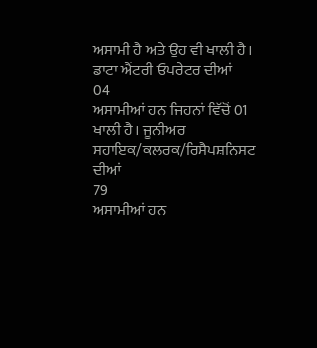ਅਸਾਮੀ ਹੈ ਅਤੇ ਉਹ ਵੀ ਖਾਲੀ ਹੈ। ਡਾਟਾ ਐਂਟਰੀ ਓਪਰੇਟਰ ਦੀਆਂ
04
ਅਸਾਮੀਆਂ ਹਨ ਜਿਹਨਾਂ ਵਿੱਚੋਂ 01
ਖਾਲੀ ਹੈ। ਜੂਨੀਅਰ ਸਹਾਇਕ/ਕਲਰਕ/ਰਿਸੈਪਸ਼ਨਿਸਟ ਦੀਆਂ
79
ਅਸਾਮੀਆਂ ਹਨ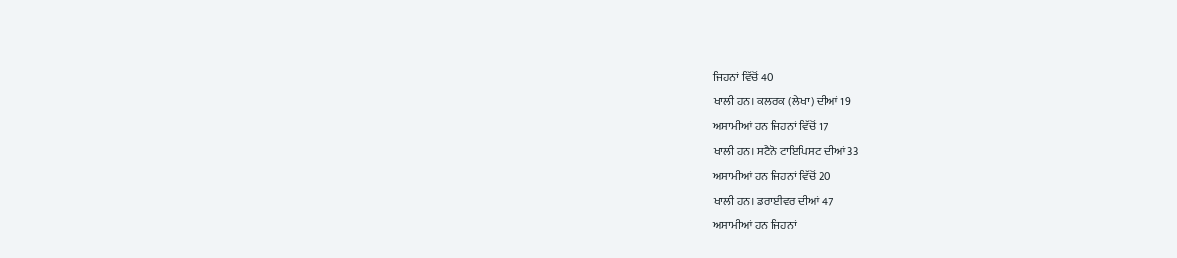ਜਿਹਨਾਂ ਵਿੱਚੋਂ 40
ਖਾਲੀ ਹਨ। ਕਲਰਕ (ਲੇਖਾ) ਦੀਆਂ 19
ਅਸਾਮੀਆਂ ਹਨ ਜਿਹਨਾਂ ਵਿੱਚੋਂ 17
ਖਾਲੀ ਹਨ। ਸਟੈਨੋ ਟਾਇਪਿਸਟ ਦੀਆਂ 33
ਅਸਾਮੀਆਂ ਹਨ ਜਿਹਨਾਂ ਵਿੱਚੋਂ 20
ਖਾਲੀ ਹਨ। ਡਰਾਈਵਰ ਦੀਆਂ 47
ਅਸਾਮੀਆਂ ਹਨ ਜਿਹਨਾਂ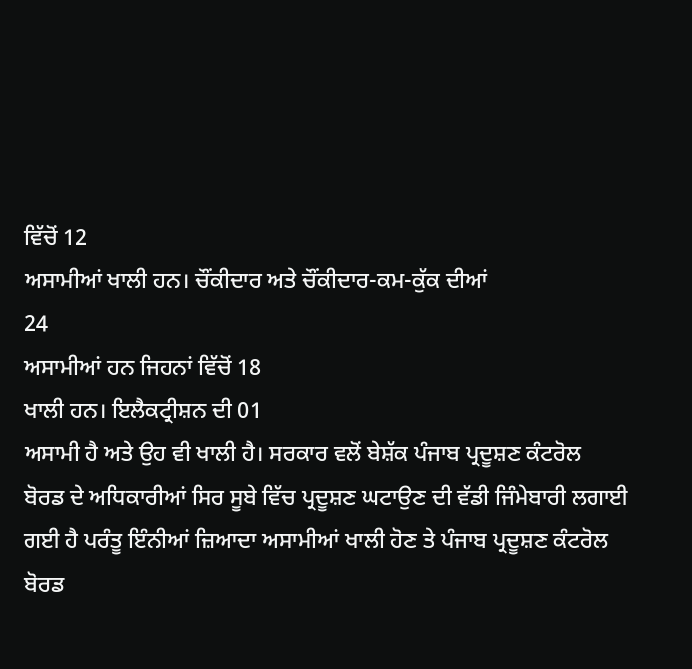ਵਿੱਚੋਂ 12
ਅਸਾਮੀਆਂ ਖਾਲੀ ਹਨ। ਚੌਂਕੀਦਾਰ ਅਤੇ ਚੌਂਕੀਦਾਰ-ਕਮ-ਕੁੱਕ ਦੀਆਂ
24
ਅਸਾਮੀਆਂ ਹਨ ਜਿਹਨਾਂ ਵਿੱਚੋਂ 18
ਖਾਲੀ ਹਨ। ਇਲੈਕਟ੍ਰੀਸ਼ਨ ਦੀ 01
ਅਸਾਮੀ ਹੈ ਅਤੇ ਉਹ ਵੀ ਖਾਲੀ ਹੈ। ਸਰਕਾਰ ਵਲੋਂ ਬੇਸ਼ੱਕ ਪੰਜਾਬ ਪ੍ਰਦੂਸ਼ਣ ਕੰਟਰੋਲ
ਬੋਰਡ ਦੇ ਅਧਿਕਾਰੀਆਂ ਸਿਰ ਸੂਬੇ ਵਿੱਚ ਪ੍ਰਦੂਸ਼ਣ ਘਟਾਉਣ ਦੀ ਵੱਡੀ ਜਿੰਮੇਬਾਰੀ ਲਗਾਈ
ਗਈ ਹੈ ਪਰੰਤੂ ਇੰਨੀਆਂ ਜ਼ਿਆਦਾ ਅਸਾਮੀਆਂ ਖਾਲੀ ਹੋਣ ਤੇ ਪੰਜਾਬ ਪ੍ਰਦੂਸ਼ਣ ਕੰਟਰੋਲ
ਬੋਰਡ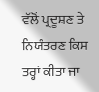ਵੱਲੋਂ ਪ੍ਰਦੂਸ਼ਣ ਤੇ ਨਿਯੰਤਰਣ ਕਿਸ ਤਰ੍ਹਾਂ ਕੀਤਾ ਜਾ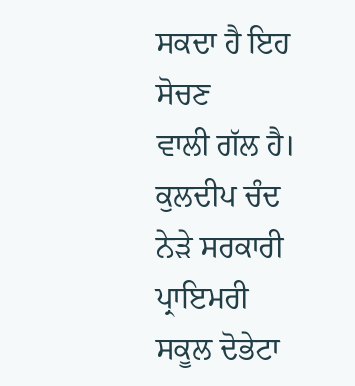ਸਕਦਾ ਹੈ ਇਹ ਸੋਚਣ
ਵਾਲੀ ਗੱਲ ਹੈ।
ਕੁਲਦੀਪ ਚੰਦ
ਨੇੜੇ ਸਰਕਾਰੀ
ਪ੍ਰਾਇਮਰੀ ਸਕੂਲ ਦੋਭੇਟਾ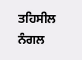ਤਹਿਸੀਲ ਨੰਗਲ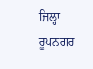ਜਿਲ੍ਹਾ ਰੂਪਨਗਰ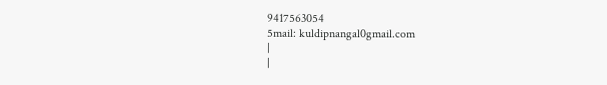9417563054
5mail: kuldipnangal0gmail.com
|
|